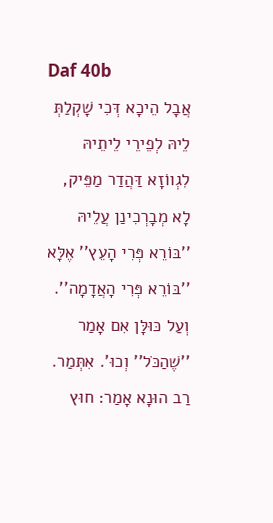Daf 40b
אֲבָל הֵיכָא דְּכִי שָׁקְלַתְּ לֵיהּ לְפֵירֵי לֵיתֵיהּ לִגְווֹזָא דַּהֲדַר מַפֵּיק, לָא מְבָרְכִינַן עֲלֵיהּ ''בּוֹרֵא פְּרִי הָעֵץ'' אֶלָּא ''בּוֹרֵא פְּרִי הָאֲדָמָה''.
וְעַל כּוּלָּן אִם אָמַר ''שֶׁהַכֹּל'' וְכוּ'. אִתְּמַר. רַב הוּנָא אָמַר: חוּץ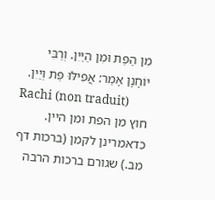מִן הַפַּת וּמִן הַיַּיִן. וְרַבִּי יוֹחָנָן אָמַר: אֲפִילּוּ פַּת וְיַיִן.
Rachi (non traduit)
חוץ מן הפת ומן היין. כדאמרינן לקמן (ברכות דף מב.) שגורם ברכות הרבה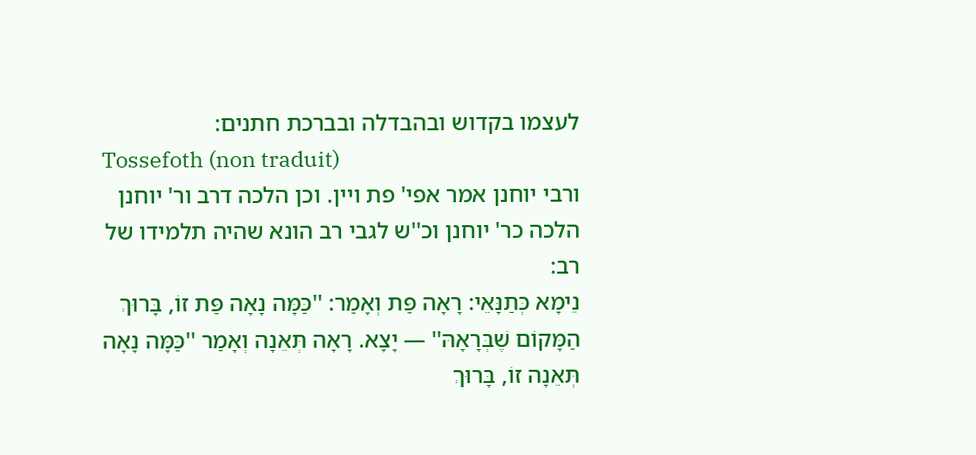לעצמו בקדוש ובהבדלה ובברכת חתנים:
Tossefoth (non traduit)
ורבי יוחנן אמר אפי' פת ויין. וכן הלכה דרב ור' יוחנן הלכה כר' יוחנן וכ''ש לגבי רב הונא שהיה תלמידו של רב:
נֵימָא כְּתַנָּאֵי: רָאָה פַּת וְאָמַר: ''כַּמָּה נָאָה פַּת זוֹ, בָּרוּךְ הַמָּקוֹם שֶׁבְּרָאָהּ'' — יָצָא. רָאָה תְּאֵנָה וְאָמַר ''כַּמָּה נָאָה תְּאֵנָה זוֹ, בָּרוּךְ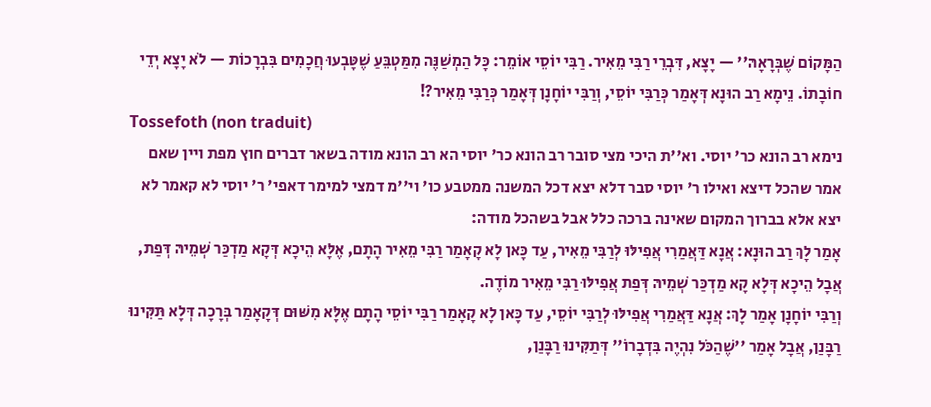הַמָּקוֹם שֶׁבְּרָאָהּ'' — יָצָא, דִּבְרֵי רַבִּי מֵאִיר. רַבִּי יוֹסֵי אוֹמֵר: כָּל הַמְשַׁנֶּה מִמַּטְבֵּעַ שֶׁטָּבְעוּ חֲכָמִים בִּבְרָכוֹת — לֹא יָצָא יְדֵי חוֹבָתוֹ. נֵימָא רַב הוּנָא דְּאָמַר כְּרַבִּי יוֹסֵי, וְרַבִּי יוֹחָנָן דְּאָמַר כְּרַבִּי מֵאִיר?!
Tossefoth (non traduit)
נימא רב הונא כר' יוסי. וא''ת היכי מצי סובר רב הונא כר' יוסי הא רב הונא מודה בשאר דברים חוץ מפת ויין שאם אמר שהכל דיצא ואילו ר' יוסי סבר דלא יצא דכל המשנה ממטבע כו' וי''מ דמצי למימר דאפי' ר' יוסי לא קאמר לא יצא אלא בברוך המקום שאינה ברכה כלל אבל בשהכל מודה:
אָמַר לָךְ רַב הוּנָא: אֲנָא דַּאֲמַרִי אֲפִילּוּ לְרַבִּי מֵאִיר, עַד כָּאן לָא קָאָמַר רַבִּי מֵאִיר הָתָם, אֶלָּא הֵיכָא דְּקָא מַדְכַּר שְׁמֵיהּ דְּפַת, אֲבָל הֵיכָא דְּלָא קָא מַדְכַּר שְׁמֵיהּ דְּפַת אֲפִילּוּ רַבִּי מֵאִיר מוֹדֶה.
וְרַבִּי יוֹחָנָן אָמַר לָךְ: אֲנָא דַּאֲמַרִי אֲפִילּוּ לְרַבִּי יוֹסֵי, עַד כָּאן לָא קָאָמַר רַבִּי יוֹסֵי הָתָם אֶלָּא מִשּׁוּם דְּקָאָמַר בְּרָכָה דְּלָא תַּקִּינוּ רַבָּנַן, אֲבָל אָמַר ''שֶׁהַכֹּל נִהְיֶה בִּדְבָרוֹ'' דְּתַקִּינוּ רַבָּנַן,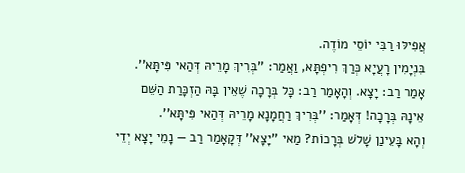אֲפִילּוּ רַבִּי יוֹסֵי מוֹדֶה.
בִּנְיָמִין רָעֲיָא כְּרַךְ רִיפְתָּא, וַאֲמַר: ''בְּרִיךְ מָרֵיהּ דְּהַאי פִּיתָּא''. אָמַר רַב: יָצָא. וְהָאָמַר רַב: כָּל בְּרָכָה שֶׁאֵין בָּהּ הַזְכָּרַת הַשֵּׁם אֵינָהּ בְּרָכָה! דְּאָמַר: ''בְּרִיךְ רַחֲמָנָא מָרֵיהּ דְּהַאי פִּיתָּא''.
וְהָא בָּעֵינַן שָׁלֹשׁ בְּרָכוֹת? מַאי ''יָצָא'' דְּקָאָמַר רַב — נָמֵי יָצָא יְדֵי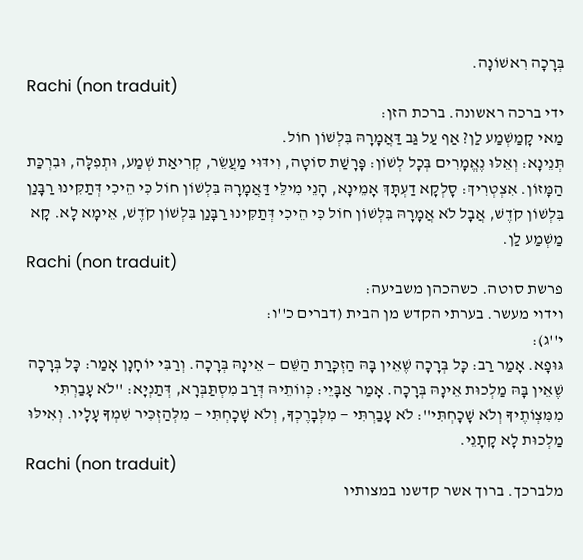בְּרָכָה רִאשׁוֹנָה.
Rachi (non traduit)
ידי ברכה ראשונה. ברכת הזן:
מַאי קָמַשְׁמַע לַן? אַף עַל גַּב דַּאֲמָרָהּ בִּלְשׁוֹן חוֹל.
תְּנֵינָא: וְאֵלּוּ נֶאֱמָרִים בְּכָל לְשׁוֹן: פָּרָשַׁת סוֹטָה, וִידּוּי מַעֲשֵׂר, קְרִיאַת שְׁמַע, וּתְפִלָּה, וּבִרְכַּת הַמָּזוֹן. אִצְטְרִיךְ: סָלְקָא דַעְתָּךְ אָמֵינָא, הָנֵי מִילֵּי דַּאֲמָרָהּ בִּלְשׁוֹן חוֹל כִּי הֵיכִי דְּתַקִּינוּ רַבָּנַן בִּלְשׁוֹן קֹדֶשׁ, אֲבָל לֹא אֲמָרָהּ בִּלְשׁוֹן חוֹל כִּי הֵיכִי דְּתַקִּינוּ רַבָּנַן בִּלְשׁוֹן קֹדֶשׁ, אֵימָא לָא. קָא מַשְׁמַע לַן.
Rachi (non traduit)
פרשת סוטה. כשהכהן משביעה:
וידוי מעשר. בערתי הקדש מן הבית (דברים כ''ו:
י''ג):
גּוּפָא. אָמַר רַב: כָּל בְּרָכָה שֶׁאֵין בָּהּ הַזְכָּרַת הַשֵּׁם — אֵינָהּ בְּרָכָה. וְרַבִּי יוֹחָנָן אָמַר: כָּל בְּרָכָה שֶׁאֵין בָּהּ מַלְכוּת אֵינָהּ בְּרָכָה. אָמַר אַבָּיֵי: כְּווֹתֵיהּ דְּרַב מִסְתַּבְּרָא, דְּתַנְיָא: ''לֹא עָבַרְתִּי מִמִּצְוֹתֶיךָ וְלֹא שָׁכָחְתִּי'': לֹא עָבַרְתִּי — מִלְּבָרֶכְךָ, וְלֹא שָׁכָחְתִּי — מִלְּהַזְכִּיר שִׁמְךָ עָלָיו. וְאִילּוּ מַלְכוּת לָא קָתָנֵי.
Rachi (non traduit)
מלברכך. ברוך אשר קדשנו במצותיו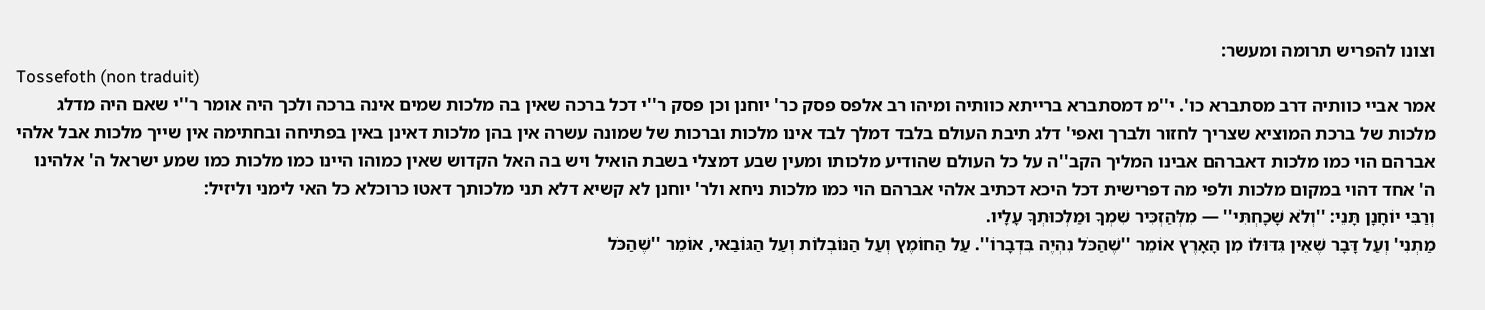וצונו להפריש תרומה ומעשר:
Tossefoth (non traduit)
אמר אביי כוותיה דרב מסתברא כו'. י''מ דמסתברא ברייתא כוותיה ומיהו רב אלפס פסק כר' יוחנן וכן פסק ר''י דכל ברכה שאין בה מלכות שמים אינה ברכה ולכך היה אומר ר''י שאם היה מדלג מלכות של ברכת המוציא שצריך לחזור ולברך ואפי' דלג תיבת העולם בלבד דמלך לבד אינו מלכות וברכות של שמונה עשרה אין בהן מלכות דאינן באין בפתיחה ובחתימה אין שייך מלכות אבל אלהי אברהם הוי כמו מלכות דאברהם אבינו המליך הקב''ה על כל העולם שהודיע מלכותו ומעין שבע דמצלי בשבת הואיל ויש בה האל הקדוש שאין כמוהו היינו כמו מלכות כמו שמע ישראל ה' אלהינו ה' אחד דהוי במקום מלכות ולפי מה דפרישית דכל היכא דכתיב אלהי אברהם הוי כמו מלכות ניחא ולר' יוחנן לא קשיא דלא תני מלכותך דאטו כרוכלא כל האי לימני וליזיל:
וְרַבִּי יוֹחָנָן תָּנֵי: ''וְלֹא שָׁכָחְתִּי'' — מִלְּהַזְכִּיר שִׁמְךָ וּמַלְכוּתְךָ עָלָיו.
מַתְנִי' וְעַל דָּבָר שֶׁאֵין גִּדּוּלוֹ מִן הָאָרֶץ אוֹמֵר ''שֶׁהַכֹּל נִהְיֶה בִּדְבָרוֹ''. עַל הַחוֹמֶץ וְעַל הַנּוֹבְלוֹת וְעַל הַגּוֹבַאי, אוֹמֵר ''שֶׁהַכֹּל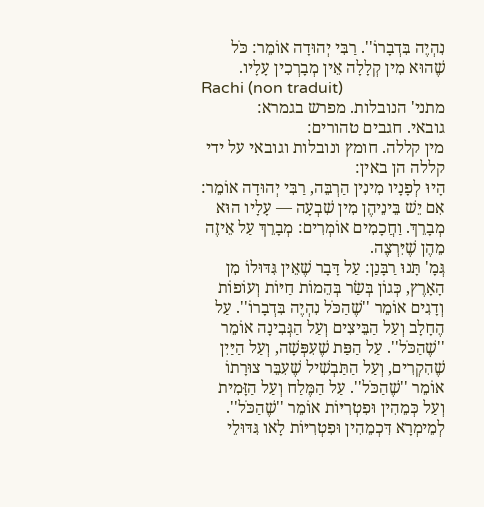נִהְיֶה בִּדְבָרוֹ''. רַבִּי יְהוּדָה אוֹמֵר: כֹּל שֶׁהוּא מִין קְלָלָה אֵין מְבָרְכִין עָלָיו.
Rachi (non traduit)
מתני' הנובלות. מפרש בגמרא:
גובאי. חגבים טהורים:
מין קללה. חומץ ונובלות וגובאי על ידי קללה הן באין:
הָיוּ לְפָנָיו מִינִין הַרְבֵּה, רַבִּי יְהוּדָה אוֹמֵר: אִם יֵשׁ בֵּינֵיהֶן מִין שִׁבְעָה — עָלָיו הוּא מְבָרֵךְ. וַחֲכָמִים אוֹמְרִים: מְבָרֵךְ עַל אֵיזֶה מֵהֶן שֶׁיִּרְצֶה.
גְּמָ' תָּנוּ רַבָּנַן: עַל דָּבָר שֶׁאֵין גִּדּוּלוֹ מִן הָאָרֶץ, כְּגוֹן בְּשַׂר בְּהֵמוֹת חַיּוֹת וְעוֹפוֹת וְדָגִים אוֹמֵר ''שֶׁהַכֹּל נִהְיֶה בִּדְבָרוֹ''. עַל הֶחָלָב וְעַל הַבֵּיצִים וְעַל הַגְּבִינָה אוֹמֵר ''שֶׁהַכֹּל''. עַל הַפַּת שֶׁעִפְּשָׁה, וְעַל הַיַּיִן שֶׁהִקְרִים, וְעַל הַתַּבְשִׁיל שֶׁעִבֵּר צוּרָתוֹ אוֹמֵר ''שֶׁהַכֹּל''. עַל הַמֶּלַח וְעַל הַזָּמִית וְעַל כְּמֵהִין וּפִטְרִיּוֹת אוֹמֵר ''שֶׁהַכֹּל''. לְמֵימְרָא דִּכְמֵהִין וּפִטְרִיּוֹת לָאו גִּדּוּלֵי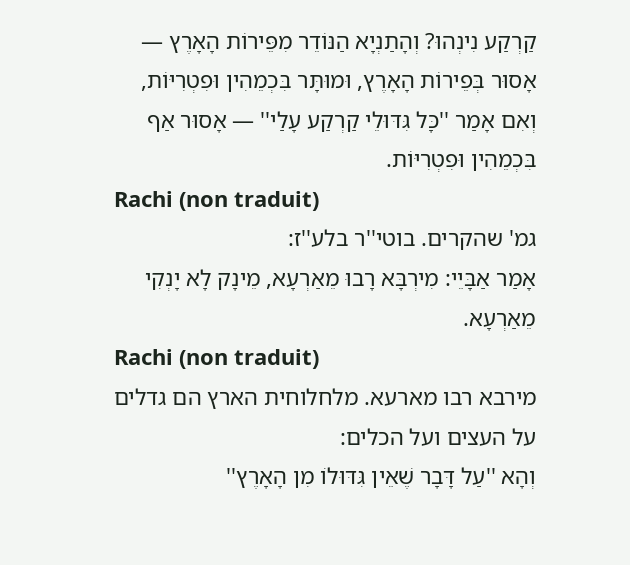קַרְקַע נִינְהוּ? וְהָתַנְיָא הַנּוֹדֵר מִפֵּירוֹת הָאָרֶץ — אָסוּר בְּפֵירוֹת הָאָרֶץ, וּמוּתָּר בִּכְמֵהִין וּפִטְרִיּוֹת, וְאִם אָמַר ''כָּל גִּדּוּלֵי קַרְקַע עָלַי'' — אָסוּר אַף בִּכְמֵהִין וּפִטְרִיּוֹת.
Rachi (non traduit)
גמ' שהקרים. בוטי''ר בלע''ז:
אָמַר אַבָּיֵי: מִירְבָּא רָבוּ מֵאַרְעָא, מֵינָק לָא יָנְקִי מֵאַרְעָא.
Rachi (non traduit)
מירבא רבו מארעא. מלחלוחית הארץ הם גדלים על העצים ועל הכלים:
וְהָא ''עַל דָּבָר שֶׁאֵין גִּדּוּלוֹ מִן הָאָרֶץ''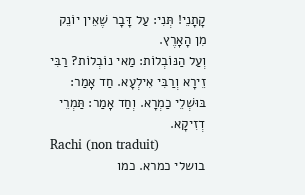קָתָנֵי! תְּנִי: עַל דָּבָר שֶׁאֵין יוֹנֵק מִן הָאָרֶץ.
וְעַל הַנּוֹבְלוֹת: מַאי נוֹבְלוֹת? רַבִּי זֵירָא וְרַבִּי אִילְעָא. חַד אָמַר: בּוּשְׁלֵי כַמְרָא. וְחַד אָמַר: תַּמְרֵי דְזִיקָא.
Rachi (non traduit)
בושלי כמרא. כמו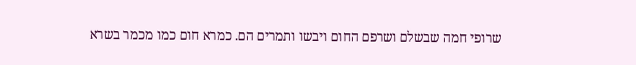שרופי חמה שבשלם ושרפם החום ויבשו ותמרים הם. כמרא חום כמו מכמר בשרא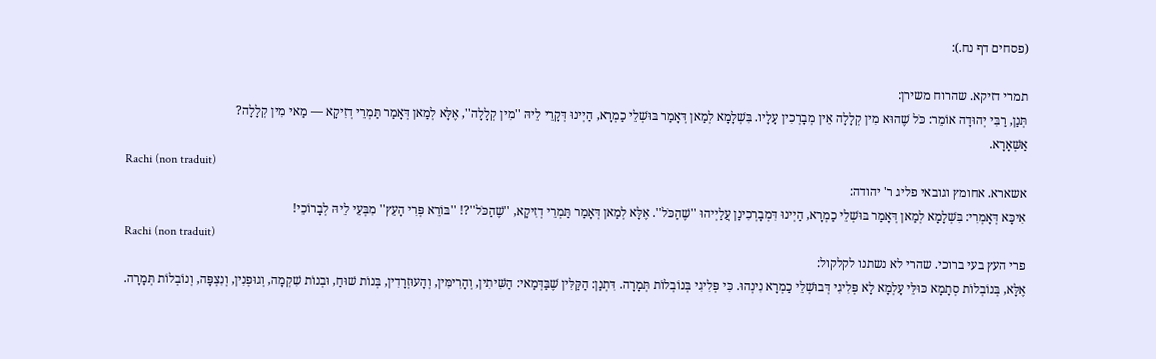(פסחים דף נח.):

תמרי דזיקא. שהרוח משירן:
תְּנַן, רַבִּי יְהוּדָה אוֹמֵר: כֹּל שֶׁהוּא מִין קְלָלָה אֵין מְבָרְכִין עָלָיו. בִּשְׁלָמָא לְמַאן דְּאָמַר בּוּשְׁלֵי כַמְרָא, הַיְינוּ דְּקָרֵי לֵיהּ ''מִין קְלָלָה'', אֶלָּא לְמַאן דְּאָמַר תַּמְרֵי דְזִיקָא — מַאי מִין קְלָלָה?
אַשְּׁאָרָא.
Rachi (non traduit)
אשארא. אחומץ וגובאי פליג ר' יהודה:
אִיכָּא דְּאָמְרִי: בִּשְׁלָמָא לְמַאן דְּאָמַר בּוּשְׁלֵי כַמְרָא, הַיְינוּ דִּמְבָרְכִינַן עֲלַיְיהוּ ''שֶׁהַכֹּל''. אֶלָּא לְמַאן דְּאָמַר תַּמְרֵי דְזִיקָא, ''שֶׁהַכֹּל''?! ''בּוֹרֵא פְּרִי הָעֵץ'' מִבְּעֵי לֵיהּ לְבָרוֹכֵי!
Rachi (non traduit)
פרי העץ בעי ברוכי. שהרי לא נשתנו לקלקול:
אֶלָּא, בְּנוֹבְלוֹת סְתָמָא כּוּלֵּי עָלְמָא לָא פְּלִיגִי דְּבוּשְׁלֵי כַמְרָא נִינְהוּ. כִּי פְּלִיגִי בְּנוֹבְלוֹת תְּמָרָה. דִּתְנַן: הַקַּלִּין שֶׁבַּדְּמַאי: הַשִּׁיתִין, וְהָרִימִּין, וְהָעוּזְרָדִין, בְּנוֹת שׁוּחַ, וּבְנוֹת שִׁקְמָה, וְגוּפְנִין, וְנִצְפָּה, וְנוֹבְלוֹת תְּמָרָה.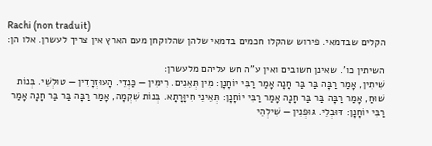Rachi (non traduit)
הקלים שבדמאי. פירוש שהקלו חכמים בדמאי שלהן שהלוקחן מעם הארץ אין צריך לעשרן. אלו הן:

השיתין כו'. שאינן חשובים ואין ע''ה חש עליהם מלעשרן:
שִׁיתִין, אָמַר רַבָּה בַּר בַּר חָנָה אָמַר רַבִּי יוֹחָנָן: מִין תְּאֵנִים. רִימִּין — כַּנְדֵי. הָעוּזְרָדִין — טוּלְשֵׁי. בְּנוֹת שׁוּחַ, אָמַר רַבָּה בַּר בַּר חָנָה אָמַר רַבִּי יוֹחָנָן: תְּאֵינֵי חִיוָּרָתָא. בְּנוֹת שִׁקְמָה, אָמַר רַבָּה בַּר בַּר חָנָה אָמַר רַבִּי יוֹחָנָן: דּוּבְלֵי. גּוּפְנִין — שִׁילְהֵי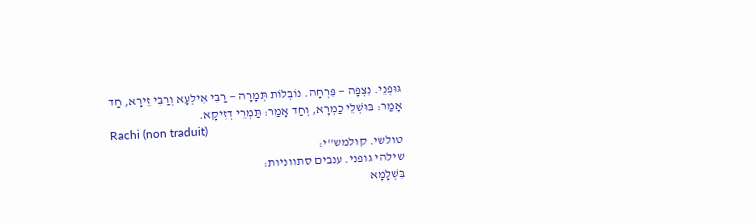גּוּפְנֵי. נִצְפָּה — פִּרְחָה. נוֹבְלוֹת תְּמָרָה — רַבִּי אִילְעָא וְרַבִּי זֵירָא, חַד אָמַר: בּוּשְׁלֵי כַמְרָא, וְחַד אָמַר: תַּמְרֵי דְזִיקָא.
Rachi (non traduit)
טולשי. קולמש''י:
שילהי גופני. ענבים סתווניות:
בִּשְׁלָמָא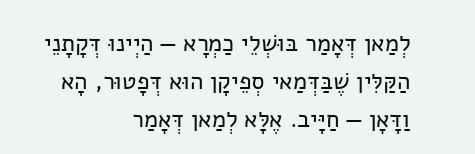לְמַאן דְּאָמַר בּוּשְׁלֵי כַמְרָא — הַיְינוּ דְּקָתָנֵי הַקַּלִּין שֶׁבַּדְּמַאי סְפֵיקָן הוּא דְּפָטוּר, הָא וַדָּאָן — חַיָּיב. אֶלָּא לְמַאן דְּאָמַר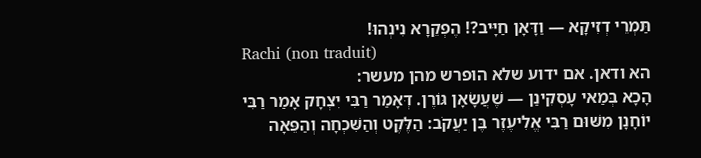תַּמְרֵי דְזִיקָא — וַדָּאָן חַיָּיב?! הֶפְקֵרָא נִינְהוּ!
Rachi (non traduit)
הא ודאן. אם ידוע שלא הופרש מהן מעשר:
הָכָא בְּמַאי עָסְקִינַן — שֶׁעֲשָׂאָן גּוֹרֶן. דְּאָמַר רַבִּי יִצְחָק אָמַר רַבִּי יוֹחָנָן מִשּׁוּם רַבִּי אֱלִיעֶזֶר בֶּן יַעֲקֹב: הַלֶּקֶט וְהַשִּׁכְחָה וְהַפֵּאָה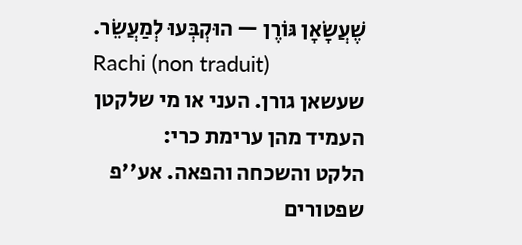שֶׁעֲשָׂאָן גּוֹרֶן — הוּקְבְּעוּ לְמַעֲשֵׂר.
Rachi (non traduit)
שעשאן גורן. העני או מי שלקטן העמיד מהן ערימת כרי:
הלקט והשכחה והפאה. אע''פ שפטורים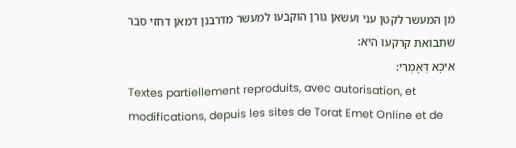מן המעשר לקטן עני ועשאן גורן הוקבעו למעשר מדרבנן דמאן דחזי סבר שתבואת קרקעו היא:
אִיכָּא דְּאָמְרִי:
Textes partiellement reproduits, avec autorisation, et modifications, depuis les sites de Torat Emet Online et de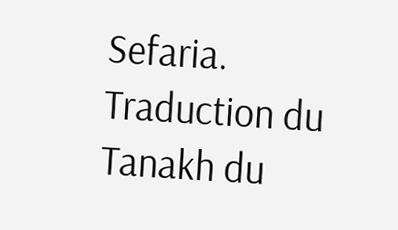Sefaria.
Traduction du Tanakh du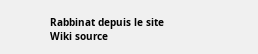Rabbinat depuis le site Wiki source